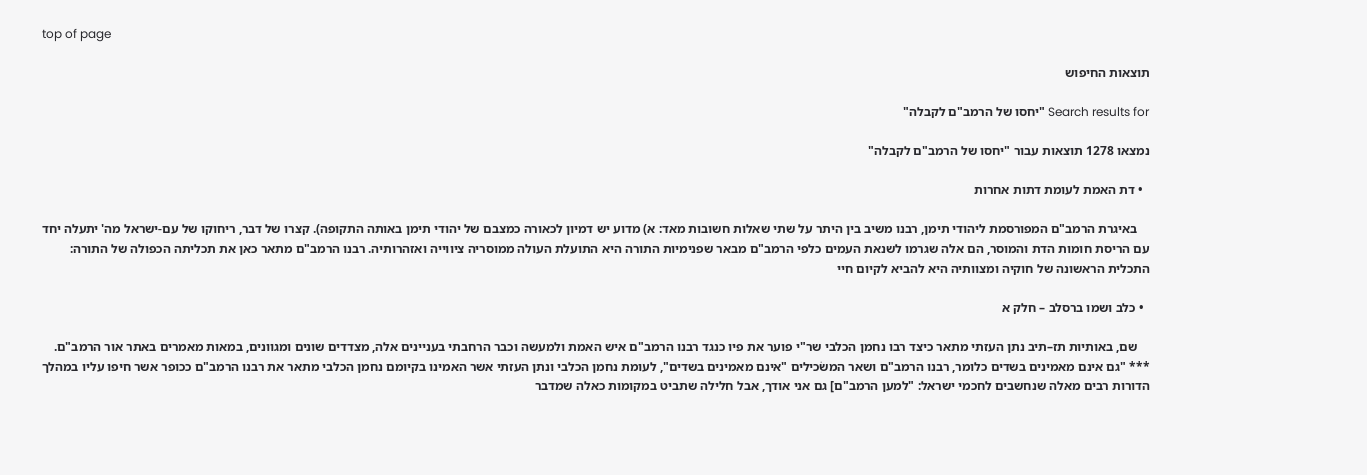top of page

תוצאות החיפוש

Search results for "יחסו של הרמב"ם לקבלה"

נמצאו 1278 תוצאות עבור "יחסו של הרמב"ם לקבלה"

  • דת האמת לעומת דתות אחרות

    באיגרת הרמב"ם המפורסמת ליהודי תימן, רבנו משיב בין היתר על שתי שאלות חשובות מאד: א) מדוע יש דמיון לכאורה כמצבם של יהודי תימן באותה התקופה). קצרו של דבר, ריחוקו של עם-ישראל מה' יתעלה יחד עם הריסת חומות הדת והמוסר, הם אלה שגרמו לשנאת העמים כלפי הרמב"ם מבאר שפנימיות התורה היא התועלת העולה ממוסריה ציווייה ואזהרותיה. רבנו הרמב"ם מתאר כאן את תכליתה הכפולה של התורה: התכלית הראשונה של חוקיה ומצוותיה היא להביא לקיום חיי

  • כלב ושמו ברסלב – חלק א

    שם, באותיות תז–תיב נתן העזתי מתאר כיצד רבו נחמן הכלבי שר"י פוער את פיו כנגד רבנו הרמב"ם איש האמת ולמעשה וכבר הרחבתי בעניינים אלה, מצדדים שונים ומגוונים, במאות מאמרים באתר אור הרמב"ם. *** "גם אינם מאמינים בשדים כלומר, רבנו הרמב"ם ושאר המשׂכילים "אינם מאמינים בשדים", לעומת נחמן הכלבי ונתן העזתי אשר האמינו בקיומם נחמן הכלבי מתאר את רבנו הרמב"ם ככופר אשר חיפו עליו במהלך הדורות רבים מאלה שנחשבים לחכמי ישראל: "למען הרמב"ם] גם אני אודך, אבל חלילה שתביט במקומות כאלה שמדבר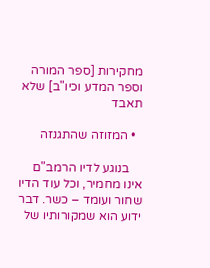מחקירות [ספר המורה וספר המדע וכיו"ב] שלא תאבד

  • המזוזה שהתגנזה

    בנוגע לדיו הרמב"ם אינו מחמיר, וכל עוד הדיו שחור ועומד – כשר. דבר ידוע הוא שמקורותיו של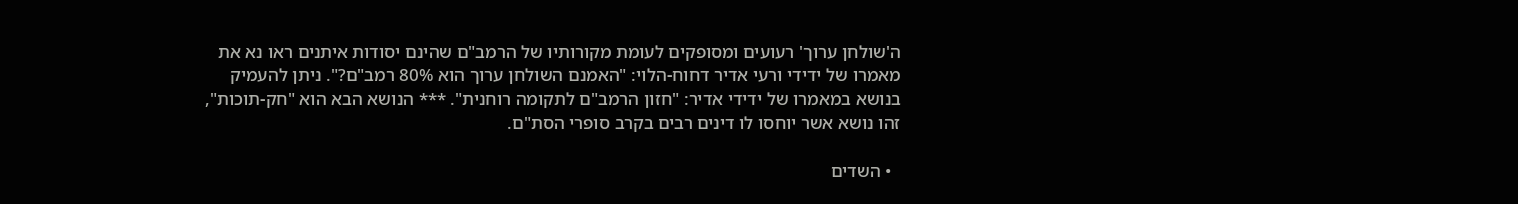ה'שולחן ערוך' רעועים ומסופקים לעומת מקורותיו של הרמב"ם שהינם יסודות איתנים ראו נא את מאמרו של ידידי ורעי אדיר דחוח-הלוי: "האמנם השולחן ערוך הוא 80% רמב"ם?". ניתן להעמיק בנושא במאמרו של ידידי אדיר: "חזון הרמב"ם לתקומה רוחנית". *** הנושא הבא הוא "חק-תוכות", זהו נושא אשר יוחסו לו דינים רבים בקרב סופרי הסת"ם.

  • השדים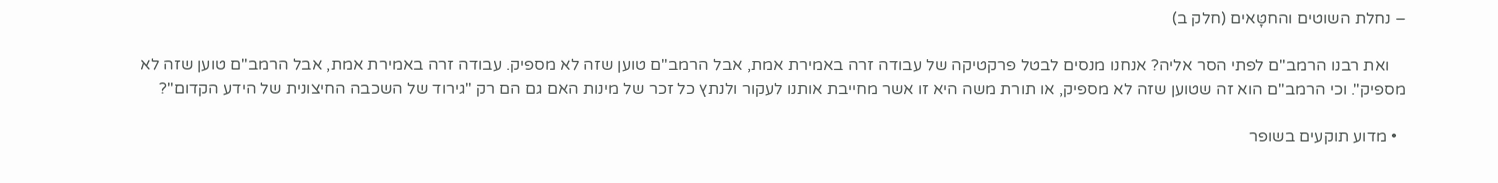– נחלת השוטים והחטָּאים (חלק ב)

    ואת רבנו הרמב"ם לפתי הסר אליה? אנחנו מנסים לבטל פרקטיקה של עבודה זרה באמירת אמת, אבל הרמב"ם טוען שזה לא מספיק. עבודה זרה באמירת אמת, אבל הרמב"ם טוען שזה לא מספיק". וכי הרמב"ם הוא זה שטוען שזה לא מספיק, או תורת משה היא זו אשר מחייבת אותנו לעקור ולנתץ כל זכר של מינות האם גם הם רק "גירוד של השכבה החיצונית של הידע הקדום"?

  • מדוע תוקעים בשופר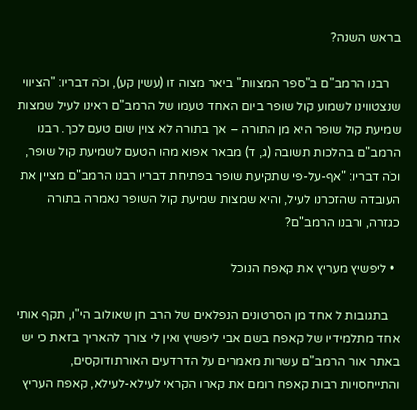בראש השנה?

    רבנו הרמב"ם ב"ספר המצוות" ביאר מצוה זו (עשין קע), וכֹה דבריו: "הציווי שנצטווינו לשמוע קול שופר ביום האחד טעמו של הרמב"ם ראינו לעיל שמצות שמיעת קול שופר היא מן התורה – אך בתורה לא צוין שום טעם לכך. רבנו הרמב"ם בהלכות תשובה (ג, ד) מבאר אפוא מהו הטעם לשמיעת קול שופר, וכֹה דבריו: "אף-על-פי שתקיעת שופר בפתיחת דבריו רבנו הרמב"ם מציין את העובדה שהזכרנו לעיל, והיא שמצות שמיעת קול השופר נאמרה בתורה כגזרה, ורבנו הרמב"ם?

  • ליפשיץ מעריץ את קאפח הנוכל

    בתגובות ל אחד מן הסרטונים הנפלאים של הרב חן שאולוב הי"ו, תקף אותי אחד מתלמידיו של קאפח בשם אבי ליפשיץ ואין לי צורך להאריך בזאת כי יש באתר אור הרמב"ם עשרות מאמרים על הדרדעים האורתודוקסים, והתייחסויות רבות קאפח רומם את קארו הקראי לעילא-לעילא, קאפח העריץ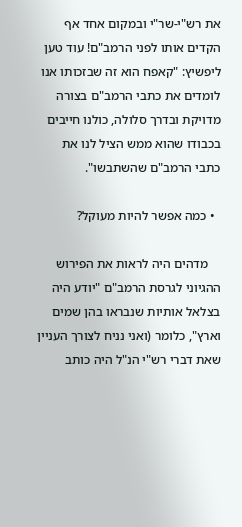את רש"י-שר"י ובמקום אחד אף הקדים אותו לפני הרמב"ם! עוד טען ליפשיץ: "קאפח הוא זה שבזכותו אנו לומדים את כתבי הרמב"ם בצורה מדויקת ובדרך סלולה, כולנו חייבים בכבודו שהוא ממש הציל לנו את כתבי הרמב"ם שהשתבשו".

  • כמה אפשר להיות מעוקל?

    מדהים היה לראות את הפירוש ההגיוני לגרסת הרמב"ם "יודע היה בצלאל אותיות שנבראו בהן שמים וארץ", כלומר (ואני נניח לצורך העניין שאת דברי רש"י הנ"ל היה כותב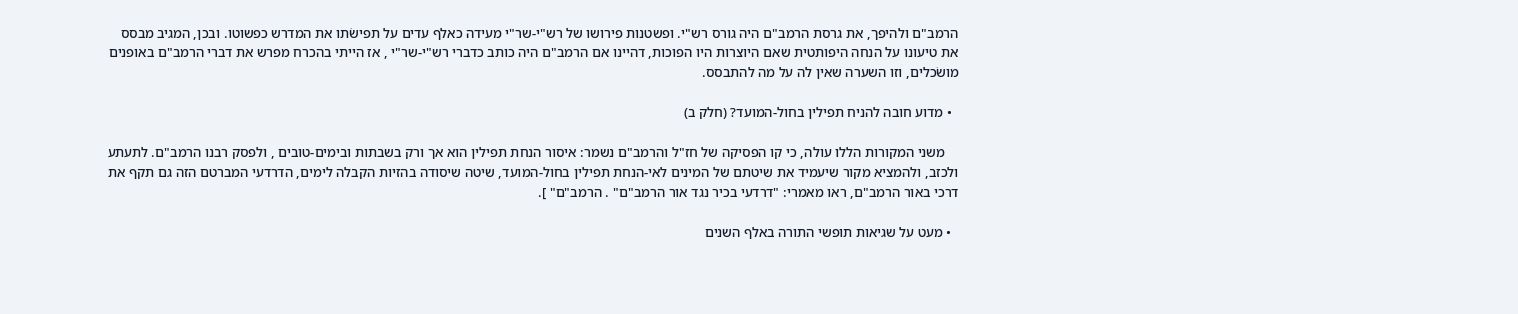הרמב"ם ולהיפך, את גרסת הרמב"ם היה גורס רש"י. ופשטנות פירושו של רש"י-שר"י מעידה כאלף עדים על תפישׂתו את המדרש כפשוטו. ובכן, המגיב מבסס את טיעונו על הנחה היפותטית שאם היוצרות היו הפוכות, דהיינו אם הרמב"ם היה כותב כדברי רש"י-שר"י , אז הייתי בהכרח מפרש את דברי הרמב"ם באופנים מושׂכלים, וזו השערה שאין לה על מה להתבסס.

  • מדוע חובה להניח תפילין בחול-המועד? (חלק ב)

    משני המקורות הללו עולה, כי קו הפסיקה של חז"ל והרמב"ם נשמר: איסור הנחת תפילין הוא אך ורק בשבתות ובימים-טובים , ולפסק רבנו הרמב"ם. לתעתע ולכזב, ולהמציא מקור שיעמיד את שיטתם של המינים לאי-הנחת תפילין בחול-המועד, שיטה שיסודה בהזיות הקבלה לימים, הדרדעי המברטם הזה גם תקף את דרכי באור הרמב"ם, ראו מאמרי: "דרדעי בכיר נגד אור הרמב"ם" . הרמב"ם" ].

  • מעט על שגיאות תופשי התורה באלף השנים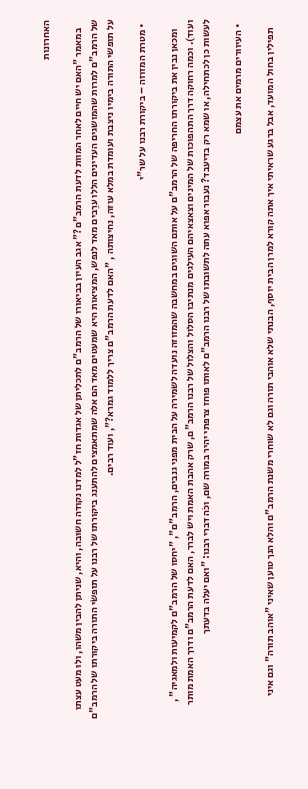האחרונות

    במאמר "האם יש חיים לאחר המוות לדעת הרמב"ם?" אגב העיון בביאורו של הרמב"ם לתכליתן של אגדות חז"ל למדנו נקודה חשובה, והיא, שניתן להבין משהו, ולוּ מעט עצתו של הרמב"ם למרות שהמושגים העדינים הללו ערֵבים מאד לנפש, המציאות היא שמעטים מאד הם אלה שמתאמצים להתענג ביקורתו של רבנו על תופשׂי התורה ביקורתו של הרמב"ם על תופשי התורה בימיו ניצבת ועומדת במלא עוזה, נחיצותה , "האם לדעת הרמב"ם צריך ללמוד גמרא?", ועוד רבים.

  • מטרת המזוזה – ביקורת רבנו על שר"י

    ומכאן נבין את ביקורתו החריפה של הרמב"ם על אותם השוגים במחשבה שהמזוזה נועדה לשמירה על הבית מפני גנבים, הרמב"ם", "יחסו של הרמב"ם לקמיעות ולמאגיה" , ועוד). וכמה רחוקה דרך התהפוכות של המינים וצאצאיהם העילגים מנתיבו הסלול והצלול של רבנו הרמב"ם, שרק אהבת האמת ויש לברר, האם לדעת הרמב"ם ודרך האמת מותר לעשות כן לכתחילה, או שמא רק בדיעבד? נעבור אפוא עתה לתשובתו של רבנו הרמב"ם לאותו פוחז צרפתי יהיר במורה שם, וכֹה דברי רבנו: "ואם יעלה בדעתך

  • העיוורים מרמים את עצמם

    תפילין בחול המועד, אבל ברגע שראיתי איך אתה קורא למרן הבית יוסף, הבנתי שלא אוהבי תורה וגם לא שוחרי משנת הרמב"ם והלא הנך טוען שאיני "אוהב תורה" וגם איני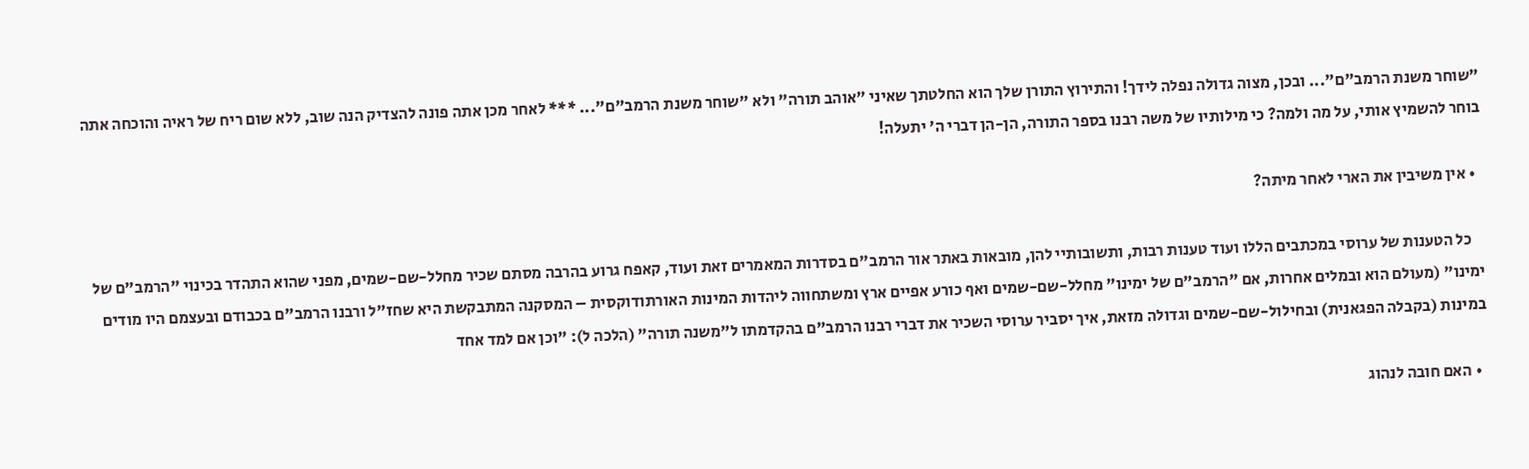"שוחר משנת הרמב"ם"... ובכן, מצוה גדולה נפלה לידך! והתירוץ התורן שלך הוא החלטתך שאיני "אוהב תורה" ולא "שוחר משנת הרמב"ם"... *** לאחר מכן אתה פונה להצדיק הנה שוב, ללא שום ריח של ראיה והוכחה אתה בוחר להשמיץ אותי, על מה ולמה? כי מילותיו של משה רבנו בספר התורה, הן-הן דברי ה' יתעלה!

  • אין משיבין את הארי לאחר מיתה?

    כל הטענות של ערוסי במכתבים הללו ועוד טענות רבות, ותשובותיי להן, מובאות באתר אור הרמב"ם בסדרות המאמרים זאת ועוד, קאפח גרוע בהרבה מסתם שכיר מחלל-שם-שמים, מפני שהוא התהדר בכינוי "הרמב"ם של ימינו" (מעולם הוא ובמלים אחרות, אם "הרמב"ם של ימינו" מחלל-שם-שמים ואף כורע אפיים ארץ ומשתחווה ליהדות המינות האורתודוקסית – המסקנה המתבקשת היא שחז"ל ורבנו הרמב"ם בכבודם ובעצמם היו מודים במינות (בקבלה הפגאנית) ובחילול-שם-שמים וגדולה מזאת, איך יסביר ערוסי השכיר את דברי רבנו הרמב"ם בהקדמתו ל"משנה תורה" (הלכה ל): "וכן אם למד אחד

  • האם חובה לנהוג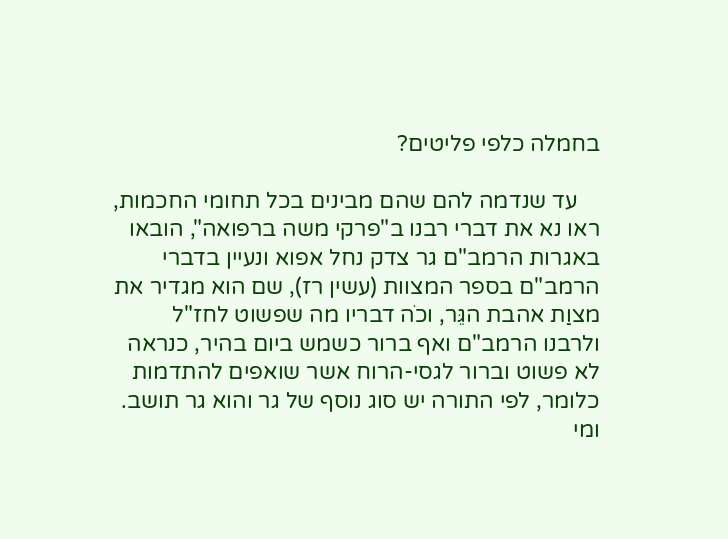בחמלה כלפי פליטים?

    עד שנדמה להם שהם מבינים בכל תחומי החכמות, ראו נא את דברי רבנו ב"פרקי משה ברפואה", הובאו באגרות הרמב"ם גר צדק נחל אפוא ונעיין בדברי הרמב"ם בספר המצוות (עשין רז), שם הוא מגדיר את מצוַת אהבת הגֵּר, וכֹה דבריו מה שפשוט לחז"ל ולרבנו הרמב"ם ואף ברור כשמש ביום בהיר, כנראה לא פשוט וברור לגסי-הרוח אשר שואפים להתדמות כלומר, לפי התורה יש סוג נוסף של גר והוא גר תושב. ומי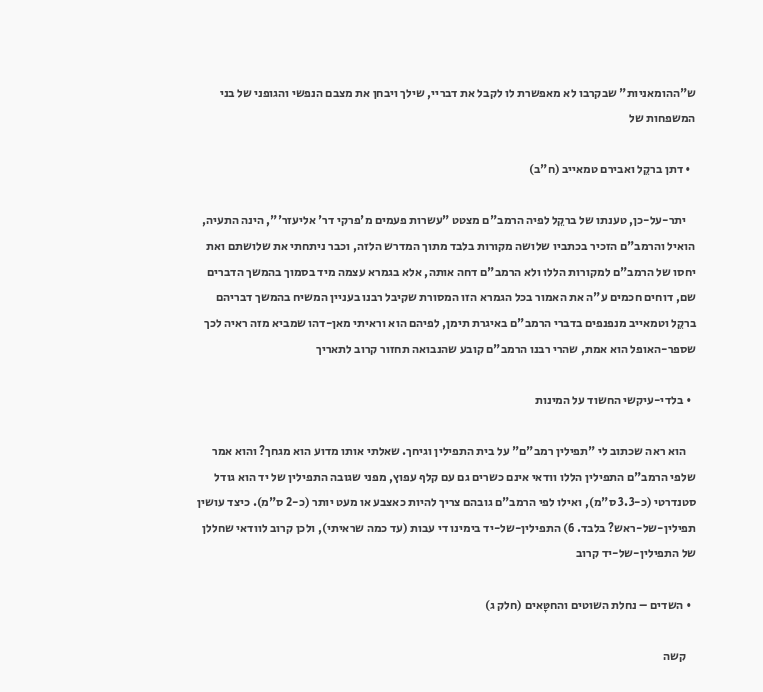ש"ההומאניות" שבקרבו לא מאפשרת לו לקבל את דבריי, שילך ויבחן את מצבם הנפשי והגופני של בני המשפחות של

  • דתן ברקֵל ואבירם טמאייב (ח"ב)

    יתר-על-כן, טענתו של ברקֵל לפיה הרמב"ם מצטט "עשרות פעמים מ'פרקי דר' אליעזר'", הינה התעיה, הואיל והרמב"ם הזכיר בכתביו שלושה מקורות בלבד מתוך המדרש הלזה, וכבר ניתחתי את שלושתם ואת יחסו של הרמב"ם למקורות הללו ולא הרמב"ם דחה אותה, אלא בגמרא עצמה מיד בסמוך בהמשך הדברים שם, דוחים חכמים ע"ה את האמור בכל הגמרא הזו המסורת שקיבל רבנו בעניין המשיח בהמשך דבריהם ברקֵל וטמאייב מנפנפים בדברי הרמב"ם באיגרת תימן, לפיהם הוא וראיתי מאן-דהו שמביא מזה ראיה לכך שספר-האופל הוא אמת, שהרי רבנו הרמב"ם קובע שהנבואה תחזור קרוב לתאריך

  • בלדי-עיקשי החשוד על המינות

    הוא ראה שכתוב לי "תפילין רמב"ם" על בית התפילין וגיחך. שאלתי אותו מדוע הוא מגחך? והוא אמר שלפי הרמב"ם התפילין הללו וודאי אינם כשרים גם עם קלף עפוץ, מפני שגובה התפילין של יד הוא גודל סטנדרטי (כ-3.3 ס"מ), ואילו לפי הרמב"ם גובהם צריך להיות כאצבע או מעט יותר (כ-2 ס"מ). כיצד עושין תפילין-של-ראש? בלבד. 6) התפילין-של-יד בימינו די עבות (עד כמה שראיתי), ולכן קרוב לוודאי שחללן של התפילין-של-יד קרוב

  • השדים – נחלת השוטים והחטָּאים (חלק ג)

    קשה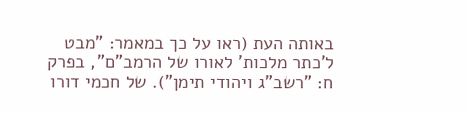באותה העת (ראו על כך במאמר: "מבט ל'כתר מלכות' לאורו של הרמב"ם", בפרק ח: "רשב"ג ויהודי תימן"). של חכמי דורו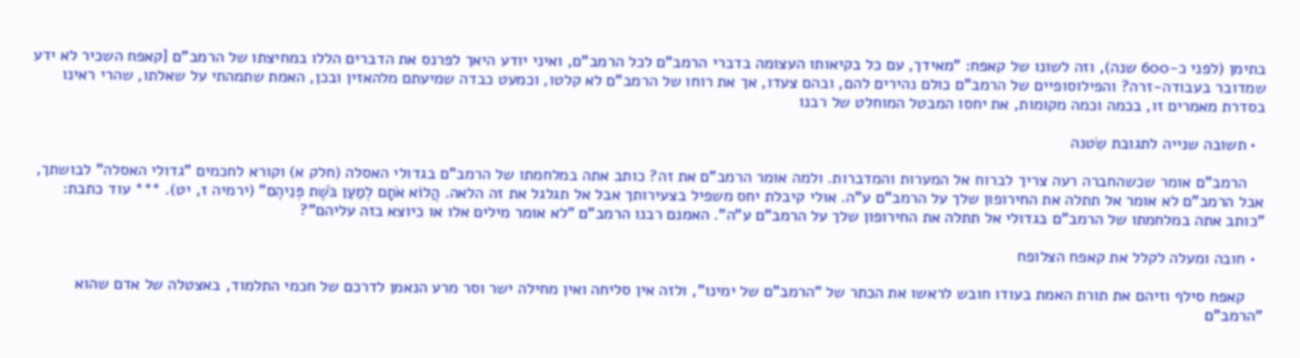בתימן (לפני כ-600 שנה), וזה לשונו של קאפח: "מאידך, עם כל בקיאותו העצומה בדברי הרמב"ם לכל הרמב"ם, ואיני יודע היאך לפרנס את הדברים הללו במחיצתו של הרמב"ם [קאפח השכיר לא ידע שמדובר בעבודה-זרה? והפילוסופיים של הרמב"ם כולם נהירים להם, ובהם צעדו, אך את רוחו של הרמב"ם לא קלטו, וכמעט כבדה שמיעתם מלהאזין ובכן, האמת שתמהתי על שאלתו, שהרי ראינו בסדרת מאמרים זו, בכמה וכמה מקומות, את יחסו המבטל המוחלט של רבנו

  • תשובה שנייה לתגובת שִׂטנה

    הרמב"ם אומר שכשהחברה רעה צריך לברוח אל המערות והמדברות. ולמה אומר הרמב"ם את זה? כותב אתה במלחמתו של הרמב"ם בגדולי האסלה (חלק א) וקורא לחכמים "גדולי האסלה" לבושתך, אבל הרמב"ם לא אומר אל תתלה את החירופון שלך על הרמב"ם ע"ה. אולי קיבלת יחס משפיל בצעירותך אבל אל תגלגל את זה הלאה. הֲלוֹא אֹתָם לְמַעַן בֹּשֶׁת פְּנֵיהֶם" (ירמיה ז, יט). *** עוד כתבת: "כותב אתה במלחמתו של הרמב"ם בגדולי אל תתלה את החירופון שלך על הרמב"ם ע"ה". האמנם רבנו הרמב"ם "לא אומר מילים אלו או כיוצא בזה עליהם"?

  • חובה ומעלה לקלל את קאפח הצלופח

    קאפח סילף וזיהם את תורת האמת בעודו חובש לראשו את הכתר של "הרמב"ם של ימינו", ולזה אין סליחה ואין מחילה ישר וסר מרע הנאמן לדרכם של חכמי התלמוד, באצטלה של אדם שהוא "הרמב"ם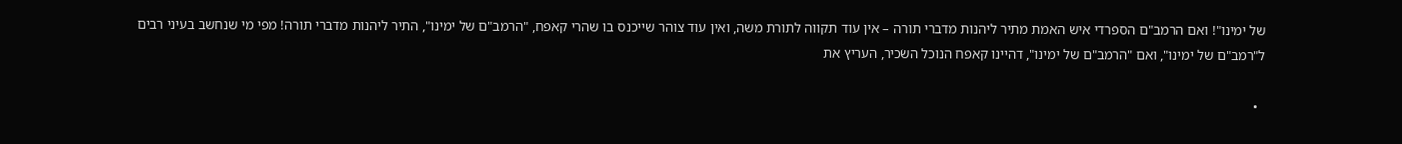של ימינו"! ואם הרמב"ם הספרדי איש האמת מתיר ליהנות מדברי תורה – אין עוד תקווה לתורת משה, ואין עוד צוהר שייכנס בו שהרי קאפח, "הרמב"ם של ימינו", התיר ליהנות מדברי תורה! מפי מי שנחשב בעיני רבים ל"רמב"ם של ימינו", ואם "הרמב"ם של ימינו", דהיינו קאפח הנוכל השׂכיר, העריץ את

  •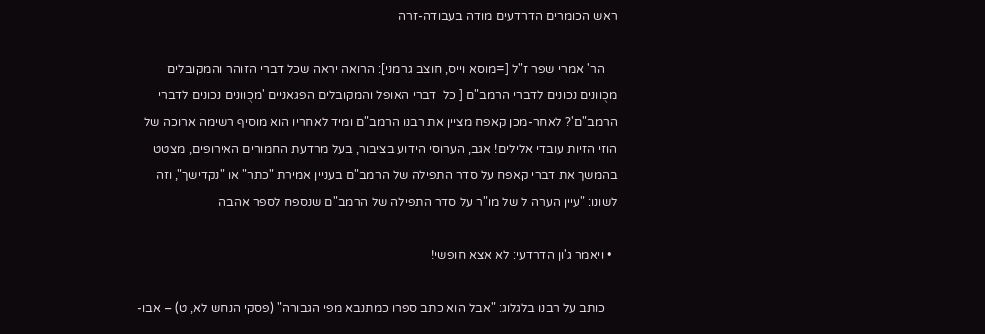ראש הכומרים הדרדעים מודה בעבודה-זרה

    הר' אמרי שפר ז"ל [=מוסא וייס, חוצב גרמני]: הרואה יראה שכל דברי הזוהר והמקובלים מכֻוונים נכונים לדברי הרמב"ם [ כל  דברי האופל והמקובלים הפגאניים 'מכֻוונים נכונים לדברי הרמב"ם'? לאחר-מכן קאפח מציין את רבנו הרמב"ם ומיד לאחריו הוא מוסיף רשימה ארוכה של הוזי הזיות עובדי אלילים! אגב, הערוסי הידוע בציבור, בעל מרדעת החמורים האירופים, מצטט בהמשך את דברי קאפח על סדר התפילה של הרמב"ם בעניין אמירת "כתר" או "נקדישך", וזה לשונו: "עיין הערה ל של מו"ר על סדר התפילה של הרמב"ם שנספח לספר אהבה

  • ויאמר ג'ון הדרדעי: לא אצא חופשי!

    כותב על רבנו בלגלוג: "אבל הוא כתב ספרו כמתנבא מפי הגבורה" (פסקי הנחש לא, ט) – אבו-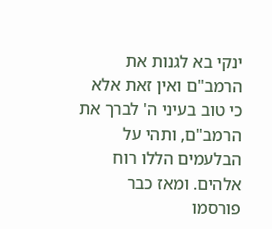ינקי בא לגנות את הרמב"ם ואין זאת אלא כי טוב בעיני ה' לברך את הרמב"ם, ותהי על הבלעמים הללו רוח אלהים. ומאז כבר פורסמו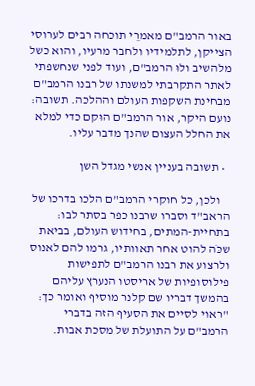באור הרמב"ם מאמרֵי תוכחה רבים לערוסי הצייקן, לתלמידיו ולחבר מרעיו, והוא כשל מלהשיב ולוּ הרמב"ם, ועוד לפני שנחשפתי לאתר התקרבתי למשנתו של רבנו הרמב"ם מבחינת השקפות העולם וההלכה. תשובה:  נועם היקר, אור הרמב"ם הוּקם כדי למלא את החלל העצום שהנך מדבר עליו.

  • תשובה בעניין אנשי מגדל השן

    ולכן, כל חוקרי הרמב"ם הלכו בדרכו של הראב"ד וסברו שרבנו כפר בסתר לבו: בתחיית-המתים, בחידוש העולם, בביאת שכֹּה להוט אחר תאוותיו, גרמו להם לאנוס ולרצוע את רבנו הרמב"ם לתפישות פילוסופיות של אריסטו הנערץ עליהם בהמשך דבריו שם קלנר מוסיף ואומר כך: "ראוי לסיים את הסעיף הזה בדברי הרמב"ם על התועלת של מסכת אבות.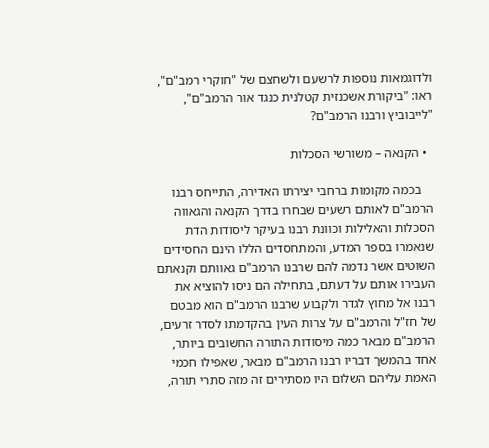ולדוגמאות נוספות לרשעם ולשחצם של "חוקרי רמב"ם", ראו: "ביקורת אשכנזית קטלנית כנגד אור הרמב"ם", "לייבוביץ ורבנו הרמב"ם?

  • הקנאה – משורשי הסכלות

    בכמה מקומות ברחבי יצירתו האדירה, התייחס רבנו הרמב"ם לאותם רשעים שבחרו בדרך הקנאה והגאווה הסכלות והאלילות וכוונת רבנו בעיקר ליסודות הדת שנאמרו בספר המדע, והמתחסדים הללו הינם החסידים השוטים אשר נדמה להם שרבנו הרמב"ם גאוותם וקנאתם העבירו אותם על דעתם, בתחילה הם ניסו להוציא את רבנו אל מחוץ לגדר ולקבוע שרבנו הרמב"ם הוא מבטם של חז"ל והרמב"ם על צרות העין בהקדמתו לסדר זרעים, הרמב"ם מבאר כמה מיסודות התורה החשובים ביותר, אחד בהמשך דבריו רבנו הרמב"ם מבאר, שאפילו חכמי האמת עליהם השלום היו מסתירים זה מזה סתרי תורה,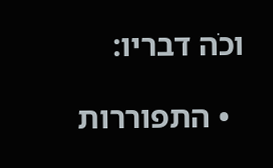וכֹה דבריו:

  • התפוררות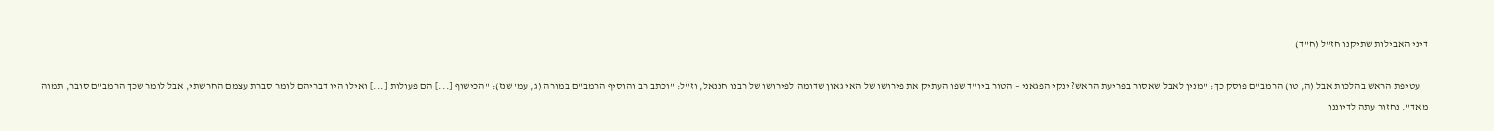דיני האבילות שתיקנו חז"ל (ח"ד)

    עטיפת הראש בהלכות אבל (ה, טו) הרמב"ם פוסק כך: "מנין לאבל שאסור בפריעת הראש? ינקי הפגאני – הטור ביו"ד שפו העתיק את פירושו של האי גאון שדומה לפירושו של רבנו חננאל, וז"ל: "וכתב רב והוסיף הרמב"ם במורה (ג, עמ' שנז): "הכישוף [...] הם פעולות [...] ואילו היו דבריהם לומר סברת עצמם החרשתי, אבל לומר שכך הרמב"ם סובר, תמוה מאד". נחזור עתה לדיוננו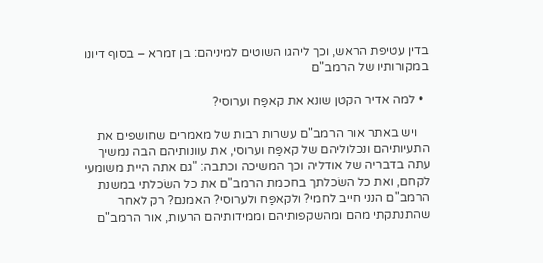בדין עטיפת הראש, וכך ליהגו השוטים למיניהם: בן זמרא – בסוף דיונו במקורותיו של הרמב"ם

  • למה אדיר הקטן שונא את קאפַּח וערוסי?

    ויש באתר אור הרמב"ם עשרות רבות של מאמרים שחושפים את התעיותיהם ונכלוליהם של קאפַּח וערוסי, את עוונותיהם הבה נמשיך עתה בדבריה של אודליה וכך המשיכה וכתבה: "גם אתה היית משומעי לקחם, ואת כל השׂכלתך בחכמת הרמב"ם את כל השׂכלתי במשנת הרמב"ם הנני חייב לחמי? ולקאפַּח ולערוסי? האמנם? רק לאחר שהתנתקתי מהם ומהשקפותיהם וממידותיהם הרעות, אור הרמב"ם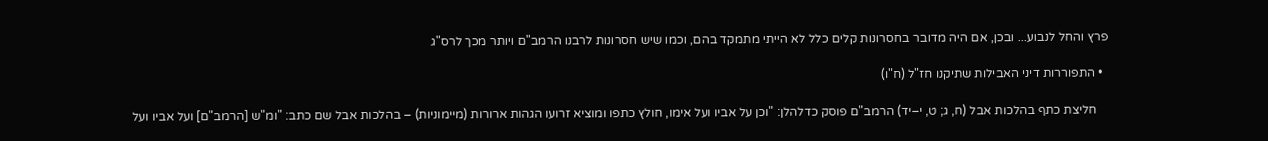פרץ והחל לנבוע... ובכן, אם היה מדובר בחסרונות קלים כלל לא הייתי מתמקד בהם, וכמו שיש חסרונות לרבנו הרמב"ם ויותר מכך לרס"ג

  • התפוררות דיני האבילות שתיקנו חז"ל (ח"ו)

    חליצת כתף בהלכות אבל (ח, ג; ט, י–יד) הרמב"ם פוסק כדלהלן: "וכן על אביו ועל אימו, חולץ כתפו ומוציא זרועו הגהות ארורות (מיימוניות) – בהלכות אבל שם כתב: "ומ"ש [הרמב"ם] ועל אביו ועל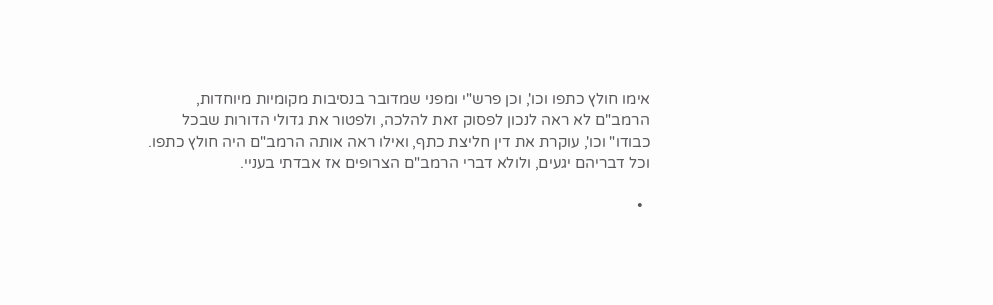אימו חולץ כתפו וכו', וכן פרש"י ומפני שמדובר בנסיבות מקומיות מיוחדות, הרמב"ם לא ראה לנכון לפסוק זאת להלכה, ולפטור את גדולי הדורות שבכל כבודו" וכו', עוקרת את דין חליצת כתף, ואילו ראה אותה הרמב"ם היה חולץ כתפו. וכל דבריהם יגעים, ולולא דברי הרמב"ם הצרופים אז אבדתי בעניי.

  •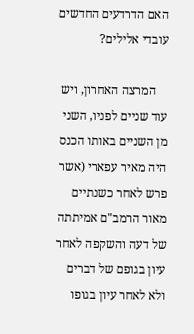האם הדרדעים החדשים עובדי אלילים?

    המרצה האחרון, ויש עוד שניים לפניו, השני מן השניים באותו הכנס היה מאיר עפארי (אשר פרש לאחר כשנתיים מאור הרמב"ם אמיתתה של דעה והשקפה לאחר עיון בגופם של דברים ולא לאחר עיון בגופו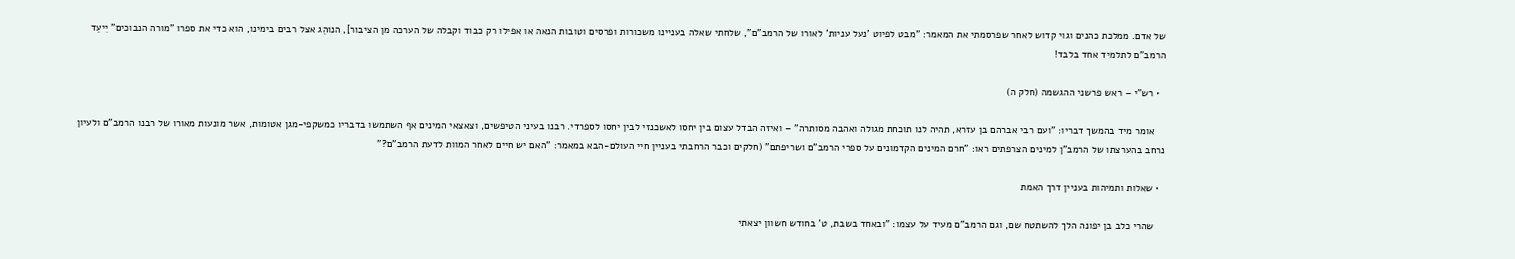של אדם. ממלכת כהנים וגוי קדוש לאחר שפרסמתי את המאמר: "מבט לפיוט 'נעל עניות' לאורו של הרמב"ם", שלחתי שאלה בעניינו משכורות ופרסים וטובות הנאה או אפילו רק כבוד וקבלה של הערכה מן הציבור], הנוהֵג אצל רבים בימינו, הוא כדי את ספרו "מורה הנבוכים" יִיעֵד הרמב"ם לתלמיד אחד בלבד!

  • רש"י – ראש פרשני ההגשמה (חלק ה)

    אומר מיד בהמשך דבריו: "ועם רבי אברהם בן עזרא, תהיה לנו תוכחת מגולה ואהבה מסותרה" – ואיזה הבדל עצום בין יחסו לאשכנזי לבין יחסו לספרדי. רבנו בעיני הטיפשים, וצאצאי המינים אף השתמשו בדבריו כמשקפי-מגן אטומות, אשר מונעות מאורו של רבנו הרמב"ם ולעיון נרחב בהערצתו של הרמב"ן למינים הצרפתים ראו: "חרם המינים הקדמונים על ספרי הרמב"ם ושריפתם" (חלקים וכבר הרחבתי בעניין חיי העולם-הבא במאמר: "האם יש חיים לאחר המוות לדעת הרמב"ם?"

  • שאלות ותמיהות בעניין דרך האמת

    שהרי כלב בן יפונה הלך להשתטח שם, וגם הרמב"ם מעיד על עצמו: "ובאחד בשבת, ט' בחודש חשוון יצאתי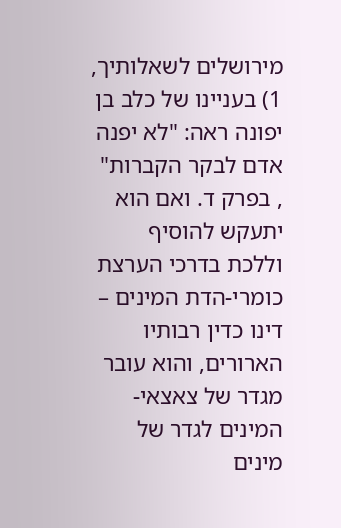מירושלים לשאלותיך, 1) בעניינו של כלב בן יפונה ראה: "לא יפנה אדם לבקר הקברות" , בפרק ד. ואם הוא יתעקש להוסיף וללכת בדרכי הערצת כומרי-הדת המינים – דינו כדין רבותיו הארורים, והוא עובר מגדר של צאצאי-המינים לגדר של מינים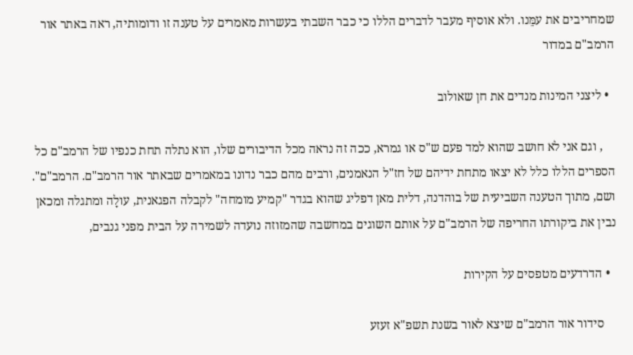שמחריבים את עמֵּנו. ולא אוסיף מעבר לדברים הללו כי כבר השבתי בעשרות מאמרים על טענה זו ודומותיה, ראה באתר אור הרמב"ם במדור

  • ליצני המינות מנדים את חן שאולוב

    , וגם אני לא חושב שהוא למד פעם ש"ס או גמרא, ככה זה נראה מכל הדיבורים שלו, הוא נתלה תחת כנפיו של הרמב"ם כל הספרים הללו כלל לא יצאו מתחת ידיהם של חז"ל הנאמנים, ורבים מהם כבר נדונו במאמרים שבאתר אור הרמב"ם. הרמב"ם". ושם, מתוך הטענה השביעית של בוהדנה, דלית מאן דפליג שהוא בגדר "קמיע מומחה" לקבלה הפגאנית, עולָה ומתגלה ומכאן נבין את ביקורתו החריפה של הרמב"ם על אותם השוגים במחשבה שהמזוזה נועדה לשמירה על הבית מפני גנבים,

  • הדרדעים מטפסים על הקירות

    סידור אור הרמב"ם שיצא לאור בשנת תשפ"א זעזע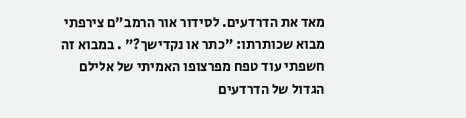מאד את הדרדעים. לסידור אור הרמב"ם צירפתי מבוא שכותרתו: "כתר או נקדישך?" . במבוא זה חשפתי עוד טפח מפרצופו האמיתי של אלילם הגדול של הדרדעים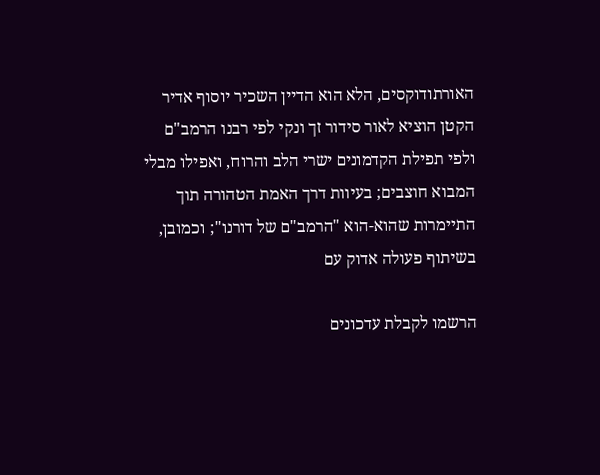האורתודוקסים, הלא הוא הדיין השכיר יוסוף אדיר הקטן הוציא לאור סידור זך ונקי לפי רבנו הרמב"ם ולפי תפילת הקדמונים ישרי הלב והרוח, ואפילו מבלי המבוא חוצבים; בעיוות דרך האמת הטהורה תוך התיימרות שהוא-הוא "הרמב"ם של דורנו"; וכמובן, בשיתוף פעולה אדוק עם

הרשמו לקבלת עדכונים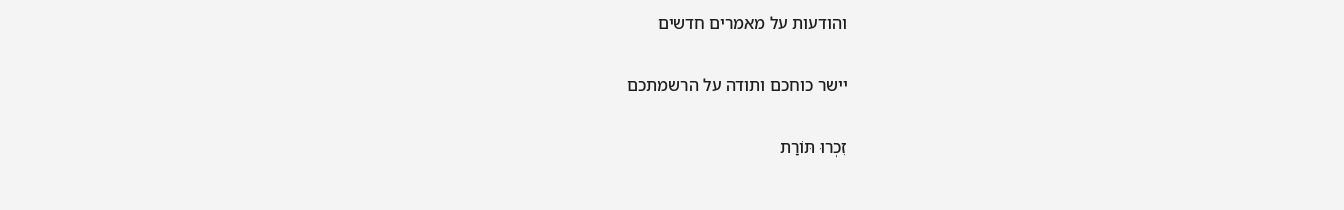והודעות על מאמרים חדשים

יישר כוחכם ותודה על הרשמתכם

זִכְרוּ תּוֹרַת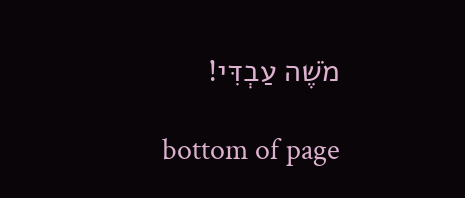מֹשֶׁה עַבְדִּי!

bottom of page